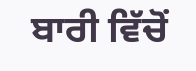ਬਾਰੀ ਵਿੱਚੋਂ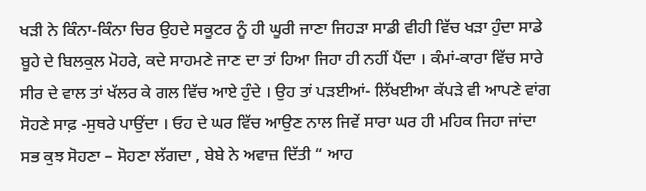ਖੜੀ ਨੇ ਕਿੰਨਾ-ਕਿੰਨਾ ਚਿਰ ਉਹਦੇ ਸਕੂਟਰ ਨੂੰ ਹੀ ਘੂਰੀ ਜਾਣਾ ਜਿਹੜਾ ਸਾਡੀ ਵੀਹੀ ਵਿੱਚ ਖੜਾ ਹੁੰਦਾ ਸਾਡੇ ਬੂਹੇ ਦੇ ਬਿਲਕੁਲ ਮੋਹਰੇ, ਕਦੇ ਸਾਹਮਣੇ ਜਾਣ ਦਾ ਤਾਂ ਹਿਆ ਜਿਹਾ ਹੀ ਨਹੀਂ ਪੈਂਦਾ । ਕੰਮਾਂ-ਕਾਰਾ ਵਿੱਚ ਸਾਰੇ ਸੀਰ ਦੇ ਵਾਲ ਤਾਂ ਖੱਲਰ ਕੇ ਗਲ ਵਿੱਚ ਆਏ ਹੁੰਦੇ । ਉਹ ਤਾਂ ਪੜਈਆਂ- ਲਿੱਖਈਆ ਕੱਪੜੇ ਵੀ ਆਪਣੇ ਵਾਂਗ ਸੋਹਣੇ ਸਾਫ਼ -ਸੁਥਰੇ ਪਾਉਂਦਾ । ਓਹ ਦੇ ਘਰ ਵਿੱਚ ਆਉਣ ਨਾਲ ਜਿਵੇਂ ਸਾਰਾ ਘਰ ਹੀ ਮਹਿਕ ਜਿਹਾ ਜਾਂਦਾ ਸਭ ਕੁਝ ਸੋਹਣਾ – ਸੋਹਣਾ ਲੱਗਦਾ , ਬੇਬੇ ਨੇ ਅਵਾਜ਼ ਦਿੱਤੀ “ ਆਹ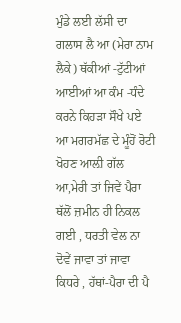ਮੁੰਡੇ ਲਈ ਲੱਸੀ ਦਾ ਗਲਾਸ ਲੈ ਆ (ਮੇਰਾ ਨਾਮ ਲੈਕੇ) ਥੱਕੀਆਂ -ਟੁੱਟੀਆਂ ਆਈਆਂ ਆ ਕੰਮ -ਧੰਦੇ ਕਰਨੇ ਕਿਹੜਾ ਸੌਖੇ ਪਏ ਆ ਮਗਰਮੱਛ ਦੇ ਮੂੰਹੋਂ ਰੋਟੀ ਖੋਹਣ ਆਲ਼ੀ ਗੱਲ ਆ,ਮੇਰੀ ਤਾਂ ਜਿਵੇਂ ਪੈਰਾ ਥੱਲੋਂ ਜ਼ਮੀਨ ਹੀ ਨਿਕਲ ਗਈ , ਧਰਤੀ ਵੇਲ ਨਾ ਦੋਵੇਂ ਜਾਵਾ ਤਾਂ ਜਾਵਾ ਕਿਧਰੇ , ਹੱਥਾਂ-ਪੈਰਾ ਦੀ ਪੈ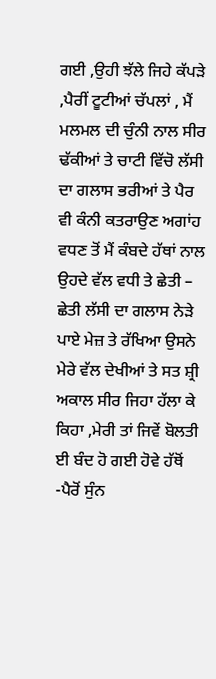ਗਈ ,ਉਹੀ ਝੱਲੇ ਜਿਹੇ ਕੱਪੜੇ ,ਪੈਰੀਂ ਟੂਟੀਆਂ ਚੱਪਲਾਂ , ਮੈਂ ਮਲਮਲ ਦੀ ਚੁੰਨੀ ਨਾਲ ਸੀਰ ਢੱਕੀਆਂ ਤੇ ਚਾਟੀ ਵਿੱਚੋ ਲੱਸੀ ਦਾ ਗਲਾਸ ਭਰੀਆਂ ਤੇ ਪੈਰ ਵੀ ਕੰਨੀ ਕਤਰਾਉਣ ਅਗਾਂਹ ਵਧਣ ਤੋਂ ਮੈਂ ਕੰਬਦੇ ਹੱਥਾਂ ਨਾਲ ਉਹਦੇ ਵੱਲ ਵਧੀ ਤੇ ਛੇਤੀ – ਛੇਤੀ ਲੱਸੀ ਦਾ ਗਲਾਸ ਨੇੜੇ ਪਾਏ ਮੇਜ਼ ਤੇ ਰੱਖਿਆ ਉਸਨੇ ਮੇਰੇ ਵੱਲ ਦੇਖੀਆਂ ਤੇ ਸਤ ਸ਼੍ਰੀ ਅਕਾਲ ਸੀਰ ਜਿਹਾ ਹੱਲਾ ਕੇ ਕਿਹਾ ,ਮੇਰੀ ਤਾਂ ਜਿਵੇਂ ਬੋਲਤੀ ਈ ਬੰਦ ਹੋ ਗਈ ਹੋਵੇ ਹੱਥੋਂ -ਪੈਰੋਂ ਸੁੰਨ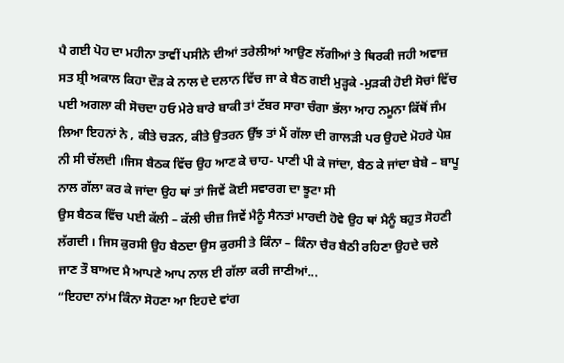ਪੈ ਗਈ ਪੋਹ ਦਾ ਮਹੀਨਾ ਤਾਵੀਂ ਪਸੀਨੇ ਦੀਆਂ ਤਰੇਲੀਆਂ ਆਉਣ ਲੱਗੀਆਂ ਤੇ ਥਿਰਕੀ ਜਹੀ ਅਵਾਜ਼ ਸਤ ਸ਼੍ਰੀ ਅਕਾਲ ਕਿਹਾ ਦੌੜ ਕੇ ਨਾਲ ਦੇ ਦਲਾਨ ਵਿੱਚ ਜਾ ਕੇ ਬੈਠ ਗਈ ਮੁੜ੍ਹਕੇ -ਮੁੜਕੀ ਹੋਈ ਸੋਚਾਂ ਵਿੱਚ ਪਈ ਅਗਲਾ ਕੀ ਸੋਚਦਾ ਹਓ ਮੇਰੇ ਬਾਰੇ ਬਾਕੀ ਤਾਂ ਟੱਬਰ ਸਾਰਾ ਚੰਗਾ ਭੱਲਾ ਆਹ ਨਮੂਨਾ ਕਿੱਥੋਂ ਜੰਮ ਲਿਆ ਇਹਨਾਂ ਨੇ , ਕੀਤੇ ਚੜਨ, ਕੀਤੇ ਉਤਰਨ ਉੱਝ ਤਾਂ ਮੈਂ ਗੱਲਾ ਦੀ ਗਾਲੜੀ ਪਰ ਉਹਦੇ ਮੋਹਰੇ ਪੇਸ਼ ਨੀ ਸੀ ਚੱਲਦੀ ।ਜਿਸ ਬੈਠਕ ਵਿੱਚ ਉਹ ਆਣ ਕੇ ਚਾਹ- ਪਾਣੀ ਪੀ ਕੇ ਜਾਂਦਾ, ਬੈਠ ਕੇ ਜਾਂਦਾ ਬੇਬੇ – ਬਾਪੂ ਨਾਲ ਗੱਲਾ ਕਰ ਕੇ ਜਾਂਦਾ ਉਹ ਥਾਂ ਤਾਂ ਜਿਵੇਂ ਕੋਈ ਸਵਾਰਗ ਦਾ ਝੂਟਾ ਸੀ
ਉਸ ਬੈਠਕ ਵਿੱਚ ਪਈ ਕੱਲੀ – ਕੱਲੀ ਚੀਜ਼ ਜਿਵੇਂ ਮੈਨੂੰ ਸੈਨਤਾਂ ਮਾਰਦੀ ਹੋਵੇ ਉਹ ਥਾਂ ਮੈਨੂੰ ਬਹੁਤ ਸੋਹਣੀ ਲੱਗਦੀ । ਜਿਸ ਕੁਰਸੀ ਉਹ ਬੈਠਦਾ ਉਸ ਕੁਰਸੀ ਤੇ ਕਿੰਨਾ – ਕਿੰਨਾ ਚੈਰ ਬੈਠੀ ਰਹਿਣਾ ਉਹਦੇ ਚਲੇ ਜਾਣ ਤੌ ਬਾਅਦ ਮੈ ਆਪਣੇ ਆਪ ਨਾਲ ਈ ਗੱਲਾ ਕਰੀ ਜਾਣੀਆਂ...
“ਇਹਦਾ ਨਾਂਮ ਕਿੰਨਾ ਸੋਹਣਾ ਆ ਇਹਦੇ ਵਾਂਗ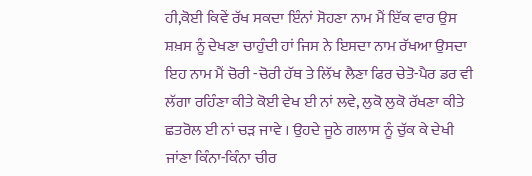ਹੀ,ਕੋਈ ਕਿਵੇਂ ਰੱਖ ਸਕਦਾ ਇੰਨਾਂ ਸੋਹਣਾ ਨਾਮ ਮੈਂ ਇੱਕ ਵਾਰ ਉਸ ਸ਼ਖ਼ਸ ਨੂੰ ਦੇਖਣਾ ਚਾਹੁੰਦੀ ਹਾਂ ਜਿਸ ਨੇ ਇਸਦਾ ਨਾਮ ਰੱਖਆ ਉਸਦਾ ਇਹ ਨਾਮ ਮੈਂ ਚੋਰੀ -ਚੋਰੀ ਹੱਥ ਤੇ ਲਿੱਖ ਲੈਣਾ ਫਿਰ ਚੇਤੋ-ਪੈਰ ਡਰ ਵੀ ਲੱਗਾ ਰਹਿੰਣਾ ਕੀਤੇ ਕੋਈ ਵੇਖ ਈ ਨਾਂ ਲਵੇ, ਲੁਕੋ ਲੁਕੋ ਰੱਖਣਾ ਕੀਤੇ ਛਤਰੋਲ ਈ ਨਾਂ ਚੜ ਜਾਵੇ । ਉਹਦੇ ਜੂਠੇ ਗਲਾਸ ਨੂੰ ਚੁੱਕ ਕੇ ਦੇਖੀ ਜਾਂਣਾ ਕਿੰਨਾ-ਕਿੰਨਾ ਚੀਰ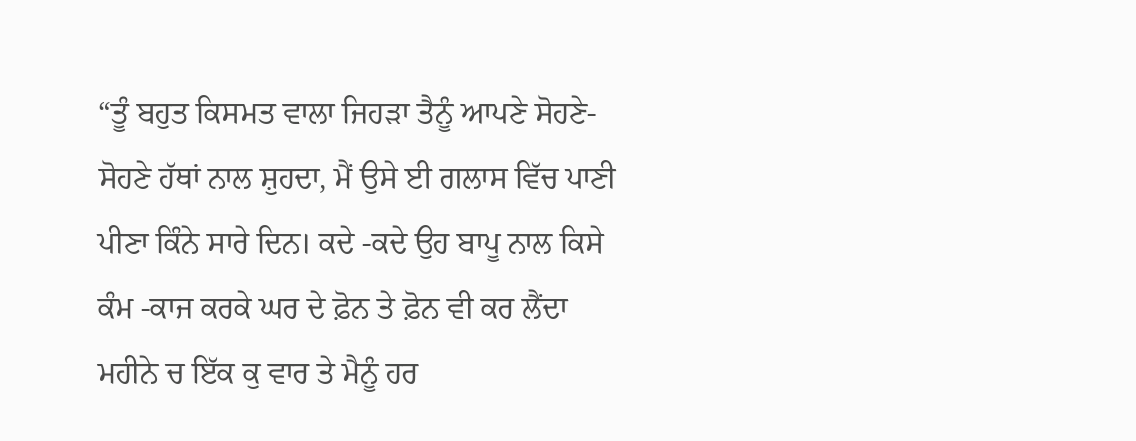“ਤੂੰ ਬਹੁਤ ਕਿਸਮਤ ਵਾਲਾ ਜਿਹੜਾ ਤੈਨੂੰ ਆਪਣੇ ਸੋਹਣੇ-ਸੋਹਣੇ ਹੱਥਾਂ ਨਾਲ ਸ਼ੁਹਦਾ, ਮੈਂ ਉਸੇ ਈ ਗਲਾਸ ਵਿੱਚ ਪਾਣੀ ਪੀਣਾ ਕਿੰਨੇ ਸਾਰੇ ਦਿਨ। ਕਦੇ -ਕਦੇ ਉਹ ਬਾਪੂ ਨਾਲ ਕਿਸੇ ਕੰਮ -ਕਾਜ ਕਰਕੇ ਘਰ ਦੇ ਫ਼ੋਨ ਤੇ ਫ਼ੋਨ ਵੀ ਕਰ ਲੈਂਦਾ ਮਹੀਨੇ ਚ ਇੱਕ ਕੁ ਵਾਰ ਤੇ ਮੈਨੂੰ ਹਰ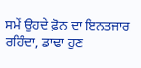ਸਮੇਂ ਉਹਦੇ ਫ਼ੋਨ ਦਾ ਇਨਤਜਾਰ ਰਹਿੰਦਾ, ਡਾਢਾ ਹੁਣ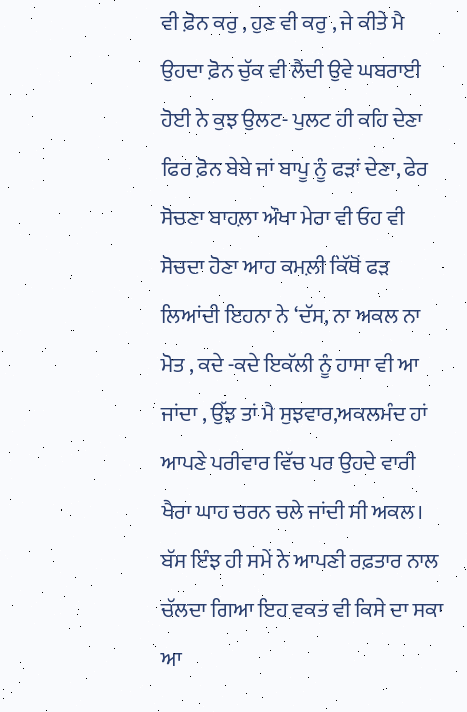ਵੀ ਫ਼ੋਨ ਕਰੁ , ਹੁਣ ਵੀ ਕਰੁ , ਜੇ ਕੀਤੇ ਮੈ ਉਹਦਾ ਫ਼ੋਨ ਚੁੱਕ ਵੀ ਲੈਂਦੀ ਉਵੇ ਘਬਰਾਈ ਹੋਈ ਨੇ ਕੁਝ ਉਲਟ- ਪੁਲਟ ਹੀ ਕਹਿ ਦੇਣਾ ਫਿਰ ਫ਼ੋਨ ਬੇਬੇ ਜਾਂ ਬਾਪੂ ਨੂੰ ਫੜਾਂ ਦੇਣਾ, ਫੇਰ ਸੋਚਣਾ ਬਾਹਲ਼ਾ ਔਖਾ ਮੇਰਾ ਵੀ ਓਹ ਵੀ ਸੋਚਦਾ ਹੋਣਾ ਆਹ ਕਮਲ਼ੀ ਕਿੱਥੋਂ ਫੜ ਲਿਆਂਦੀ ਇਹਨਾ ਨੇ ‘ਦੱਸ, ਨਾ ਅਕਲ ਨਾ ਮੋਤ , ਕਦੇ -ਕਦੇ ਇਕੱਲੀ ਨੂੰ ਹਾਸਾ ਵੀ ਆ ਜਾਂਦਾ , ਉੱਝ ਤਾਂ ਮੈ ਸੁਝਵਾਰ,ਅਕਲਮੰਦ ਹਾਂ ਆਪਣੇ ਪਰੀਵਾਰ ਵਿੱਚ ਪਰ ਉਹਦੇ ਵਾਰੀ ਖੈਰਾ ਘਾਹ ਚਰਨ ਚਲੇ ਜਾਂਦੀ ਸੀ ਅਕਲ। ਬੱਸ ਇੰਝ ਹੀ ਸਮੇਂ ਨੇ ਆਪਣੀ ਰਫ਼ਤਾਰ ਨਾਲ ਚੱਲਦਾ ਗਿਆ ਇਹ ਵਕਤ ਵੀ ਕਿਸੇ ਦਾ ਸਕਾ ਆ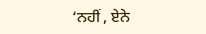‘ਨਹੀਂ , ਏਨੇ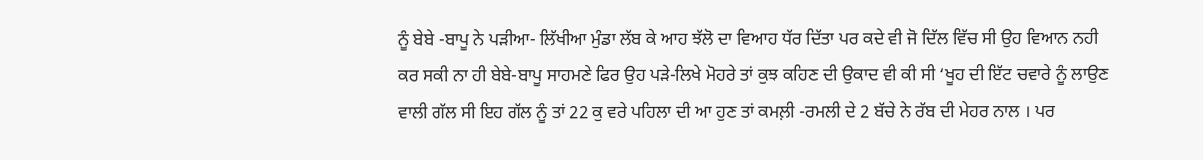ਨੂੰ ਬੇਬੇ -ਬਾਪੂ ਨੇ ਪੜੀਆ- ਲਿੱਖੀਆ ਮੁੰਡਾ ਲੱਬ ਕੇ ਆਹ ਝੱਲੋ ਦਾ ਵਿਆਹ ਧੱਰ ਦਿੱਤਾ ਪਰ ਕਦੇ ਵੀ ਜੋ ਦਿੱਲ ਵਿੱਚ ਸੀ ਉਹ ਵਿਆਨ ਨਹੀ ਕਰ ਸਕੀ ਨਾ ਹੀ ਬੇਬੇ-ਬਾਪੂ ਸਾਹਮਣੇ ਫਿਰ ਉਹ ਪੜੇ-ਲਿਖੇ ਮੋਹਰੇ ਤਾਂ ਕੁਝ ਕਹਿਣ ਦੀ ਉਕਾਦ ਵੀ ਕੀ ਸੀ ‘ਖੂਹ ਦੀ ਇੱਟ ਚਵਾਰੇ ਨੂੰ ਲਾਉਣ ਵਾਲੀ ਗੱਲ ਸੀ ਇਹ ਗੱਲ ਨੂੰ ਤਾਂ 22 ਕੁ ਵਰੇ ਪਹਿਲਾ ਦੀ ਆ ਹੁਣ ਤਾਂ ਕਮਲ਼ੀ -ਰਮਲੀ ਦੇ 2 ਬੱਚੇ ਨੇ ਰੱਬ ਦੀ ਮੇਹਰ ਨਾਲ । ਪਰ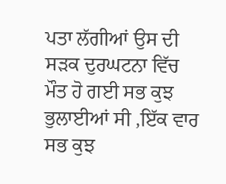ਪਤਾ ਲੱਗੀਆਂ ਉਸ ਦੀ ਸੜਕ ਦੁਰਘਟਨਾ ਵਿੱਚ ਮੌਤ ਹੋ ਗਈ ਸਭ ਕੁਝ ਭੁਲਾਈਆਂ ਸੀ ,ਇੱਕ ਵਾਰ ਸਭ ਕੁਝ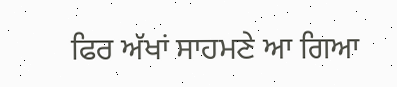ਫਿਰ ਅੱਖਾਂ ਸਾਹਮਣੇ ਆ ਗਿਆ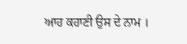ਆਹ ਕਹਾਣੀ ਉਸ ਦੇ ਨਾਮ ।